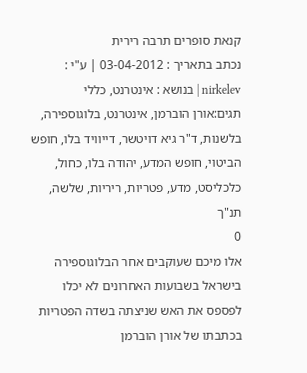קנאת סופרים תרבה רירית
נכתב בתאריך : 03-04-2012 | ע"י : nirkelev | בנושא : אינטרנט, כללי
תגים:אורן הוברמן, אינטרנט, בלוגוספירה, בלשנות, ד"ר גיא דויטשר, דייוויד בלו, חופש הביטוי, חופש המדע, יהודה בלו, כחול, כלכליסט, מדע, פטריות, ריריות, שלשה, תנ"ך
0
אלו מיכם שעוקבים אחר הבלוגוספירה בישראל בשבועות האחרונים לא יכלו לפספס את האש שניצתה בשדה הפטריות בכתבתו של אורן הוברמן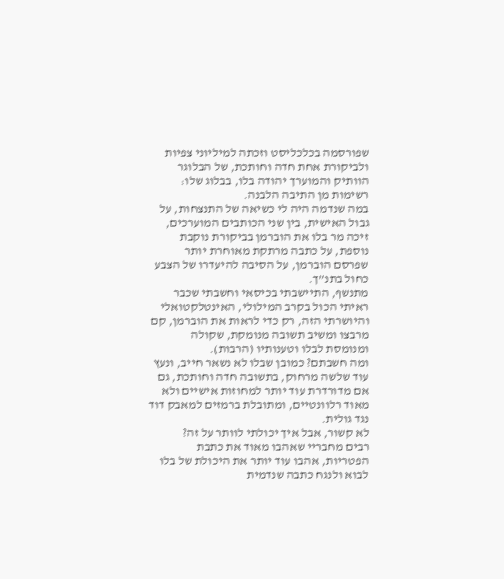שפורסמה בכלכליסט וזכתה למיליוני צפיות ולביקורת אחת חדה וחותכת, של הבלוגר הוותיק והמוערך יהודה בלו, בבלוג שלו: רשימות מן התיבה הלבנה.
במה שנדמה היה לי כשיאה של התנצחות, על גבול האישית, בין שני הכותבים המוערכים, זיכה מר בלו את הוברמן בביקורת נוקבת נוספת, על כתבה מרתקת מאוחרת יותר שפרסם הוברמן, על הסיבה להיעדרו של הצבע כחול בתנ”ך.
מתנשף, התיישבתי בכיסאי וחשבתי שכבר ראיתי הכול בקרב המילולי, האינטלקטואלי והיושרתי הזה, רק כדי לראות את הוברמן, קם מרבצו ומשיב תשובה מנומקת, שקולה ומנומסת לבלו וטענותיו (הרבות).
ומה חשבתם? כמובן שבלו לא נשאר חייב, ונעץ עוד שלשה מרחוק, בתשובה חדה וחותכת, גם אם מדורדרת עוד יותר למחוזות אישיים ולא מאוד רלוונטיים, ומתובלת ברמזים למאבק דוד נגד גולית.
לא קשור, אבל איך יכולתי לוותר על זה?
רבים מחבריי שאהבו מאוד את כתבת הפטריות, אהבו עוד יותר את היכולת של בלו לבוא ולנגח כתבה שנדמית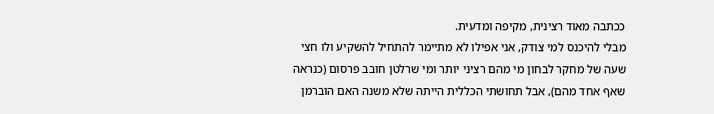ככתבה מאוד רצינית, מקיפה ומדעית.
מבלי להיכנס למי צודק, אני אפילו לא מתיימר להתחיל להשקיע ולו חצי שעה של מחקר לבחון מי מהם רציני יותר ומי שרלטן חובב פרסום (כנראה שאף אחד מהם), אבל תחושתי הכללית הייתה שלא משנה האם הוברמן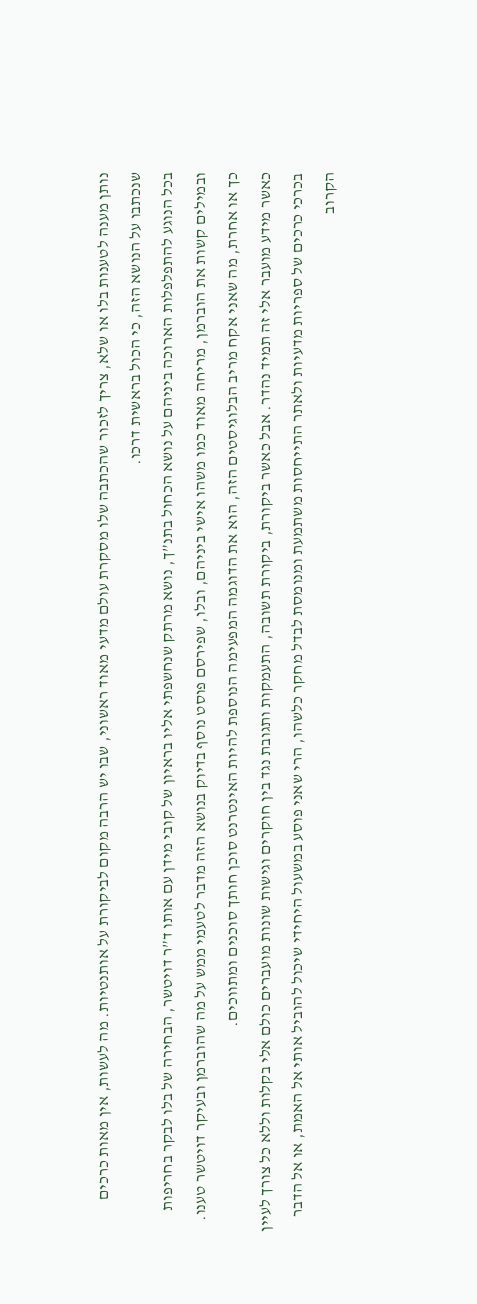נותן מענה לטענות בלו או שלא, צריך לזכור שהכתבה שלו מסקרת עולם מדעי מאוד ראשוני, שבו יש הרבה מקום לביקורת על אותנטיות. מה לעשות, אין מאות כרכים שנכתבו על הנושא הזה, כי הכול בראשית דרכו.
בכל הנוגע להתפלפלות הארוכה ביניהם על נושא הכחול בתנ”ך, נושא מרתק שנחשפתי אליו בראיון של קובי מידן עם אותו ד”ר דויטשר, הבחירה של בלו לבקר בחריפות ובמילים קשות את הוברמן, מריחה מאוד כמו משהו אישי ביניהם, ובלו, שפירסם פוסט נוסף בדיוק בנושא הזה מדבר לטעמי ממש על מה שהוברמן ובעיקר דויטשר טענו.
כך או אחרת, מה שאני אקח מריב הבלוגיסטים הזה, הוא את הדוגמה המפעימה הנוספת להיות האינטרנט סוכן חותך סוכנים ומתווכים.
כאשר מידע מועבר אלי זה תמיד נהדר. אבל כאשר ביקורת, ביקורת תשובה, התעמקות ותגובת נגד בין חוקרים וגישות שונות מועברים כולם אלי בקלות וללא כל צורך לעיין בכרכי כרכים של ספריות מדעיות ולאתר התייחסות משתמעת ומנומסת לבדל מחקר כלשהו, הרי שאני פוסע במשעול היחידי שיכול להוביל אותי אל האמת, או אל הדבר הקרוב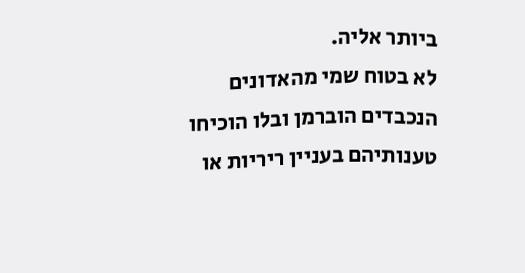ביותר אליה.
לא בטוח שמי מהאדונים הנכבדים הוברמן ובלו הוכיחו טענותיהם בעניין ריריות או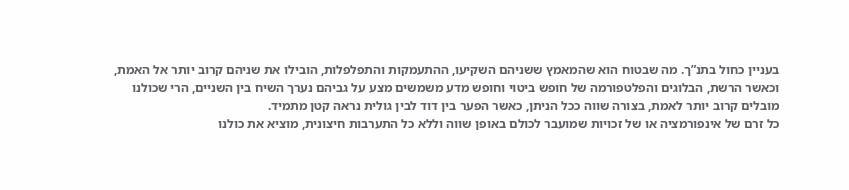בעניין כחול בתנ”ך. מה שבטוח הוא שהמאמץ ששניהם השקיעו, ההתעמקות והתפלפלות, הובילו את שניהם קרוב יותר אל האמת, וכאשר הרשת, הבלוגים והפלטפורמה של חופש ביטוי וחופש מדע משמשים מצע על גביהם נערך השיח בין השניים, הרי שכולנו מובלים קרוב יותר לאמת, בצורה שווה ככל הניתן, כאשר הפער בין דוד לבין גולית נראה קטן מתמיד.
כל זרם של אינפורמציה או של זכויות שמועבר לכולם באופן שווה וללא כל התערבות חיצונית, מוציא את כולנו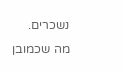נשכרים.
מה שכמובן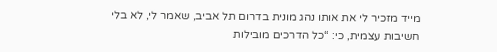מייד מזכיר לי את אותו נהג מונית בדרום תל אביב, שאמר לי, לא בלי חשיבות עצמית, כי: “כל הדרכים מובילות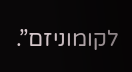לקומוניזם”.